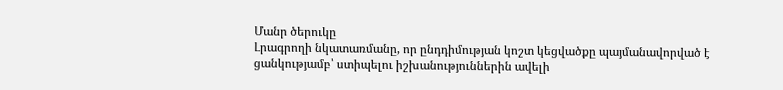Մանր ծերուկը
Լրագրողի նկատառմանը, որ ընդդիմության կոշտ կեցվածքը պայմանավորված է ցանկությամբ՝ ստիպելու իշխանություններին ավելի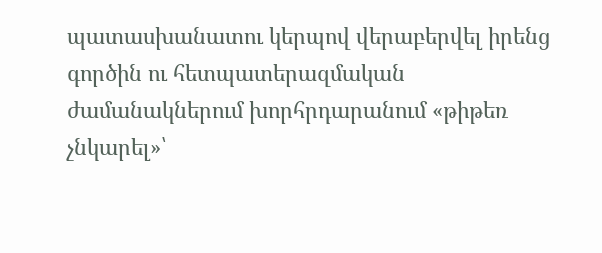պատասխանատու կերպով վերաբերվել իրենց գործին ու հետպատերազմական ժամանակներում խորհրդարանում «թիթեռ չնկարել»՝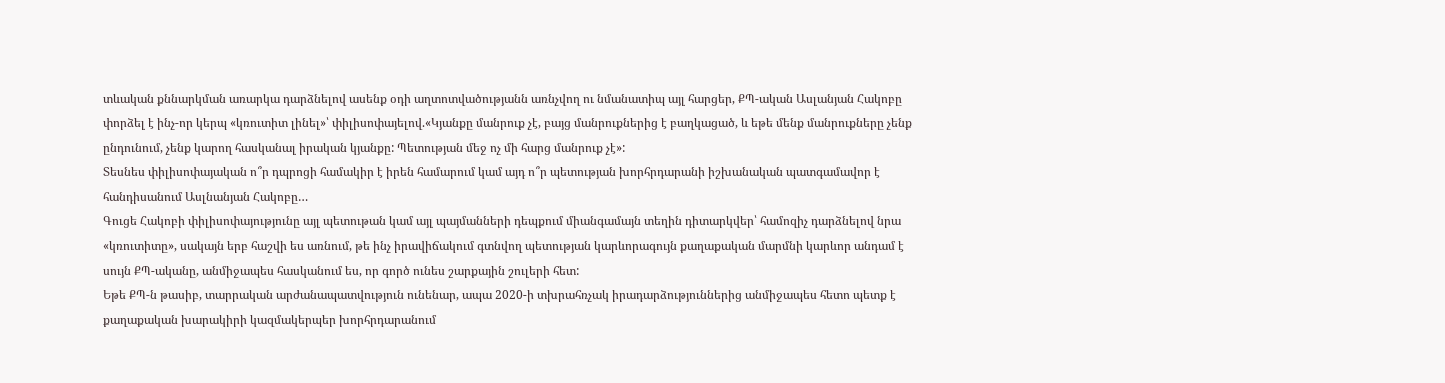տևական քննարկման առարկա դարձնելով ասենք օդի աղտոտվածությանն առնչվող ու նմանատիպ այլ հարցեր, ՔՊ-ական Ասլանյան Հակոբը փորձել է ինչ-որ կերպ «կռուտիտ լինել»՝ փիլիսոփայելով.«Կյանքը մանրուք չէ, բայց մանրուքներից է բաղկացած, և եթե մենք մանրուքները չենք ընդունում, չենք կարող հասկանալ իրական կյանքը: Պետության մեջ ոչ մի հարց մանրուք չէ»:
Տեսնես փիլիսոփայական ո՞ր դպրոցի համակիր է իրեն համարում կամ այդ ո՞ր պետության խորհրդարանի իշխանական պատգամավոր է հանդիսանում Ասլնանյան Հակոբը…
Գուցե Հակոբի փիլիսոփայությունը այլ պետութան կամ այլ պայմանների դեպքում միանգամայն տեղին դիտարկվեր՝ համոզիչ դարձնելով նրա «կռուտիտը», սակայն երբ հաշվի ես առնում, թե ինչ իրավիճակում գտնվող պետության կարևորագույն քաղաքական մարմնի կարևոր անդամ է սույն ՔՊ-ականը, անմիջապես հասկանում ես, որ գործ ունես շարքային շուլերի հետ:
Եթե ՔՊ-ն թասիբ, տարրական արժանապատվություն ունենար, ապա 2020-ի տխրահռչակ իրադարձություններից անմիջապես հետո պետք է քաղաքական խարակիրի կազմակերպեր խորհրդարանում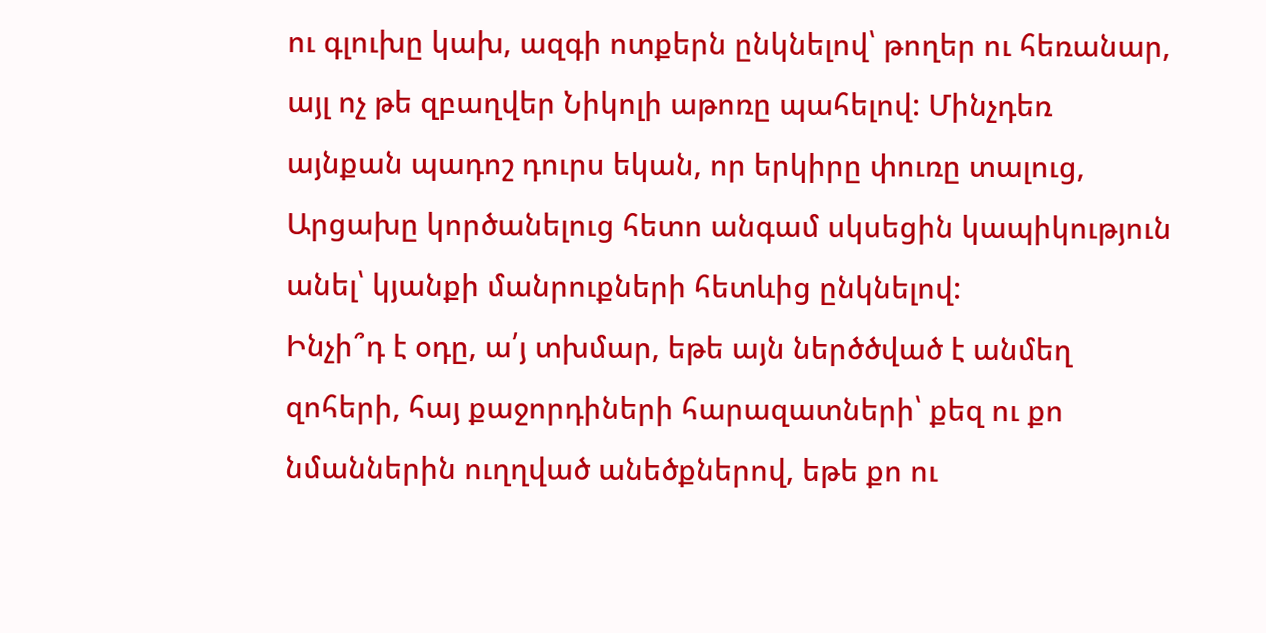ու գլուխը կախ, ազգի ոտքերն ընկնելով՝ թողեր ու հեռանար, այլ ոչ թե զբաղվեր Նիկոլի աթոռը պահելով: Մինչդեռ այնքան պադոշ դուրս եկան, որ երկիրը փուռը տալուց, Արցախը կործանելուց հետո անգամ սկսեցին կապիկություն անել՝ կյանքի մանրուքների հետևից ընկնելով:
Ինչի՞դ է օդը, ա՛յ տխմար, եթե այն ներծծված է անմեղ զոհերի, հայ քաջորդիների հարազատների՝ քեզ ու քո նմաններին ուղղված անեծքներով, եթե քո ու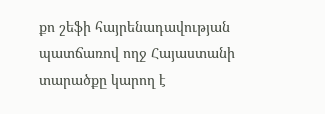քո շեֆի հայրենադավության պատճառով ողջ Հայաստանի տարածքը կարող է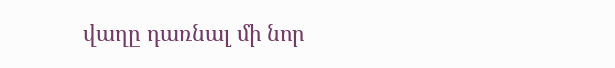վաղը դառնալ մի նոր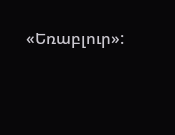«Եռաբլուր»: